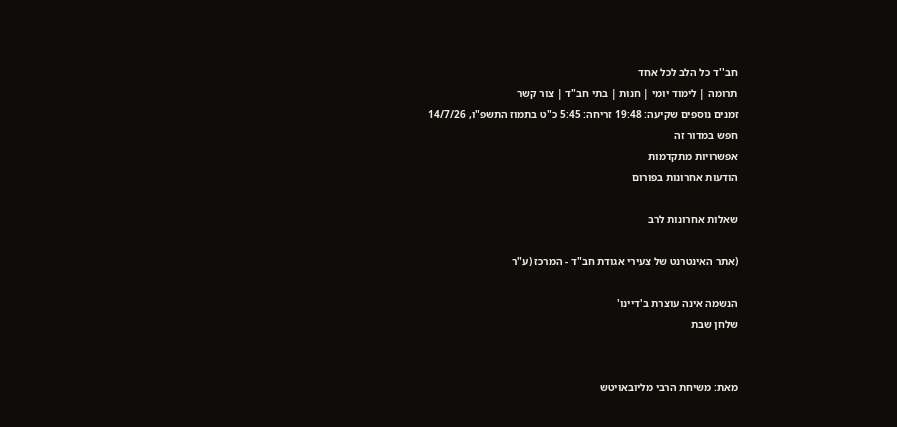חב''ד כל הלב לכל אחד
תרומה | לימוד יומי | חנות | בתי חב"ד | צור קשר
זמנים נוספים שקיעה: 19:48 זריחה: 5:45 כ"ט בתמוז התשפ"ו, 14/7/26
חפש במדור זה
אפשרויות מתקדמות
הודעות אחרונות בפורום

שאלות אחרונות לרב

(אתר האינטרנט של צעירי אגודת חב"ד - המרכז (ע"ר

הנשמה אינה עוצרת ב'דיינו'
שלחן שבת


מאת: משיחת הרבי מליובאויטש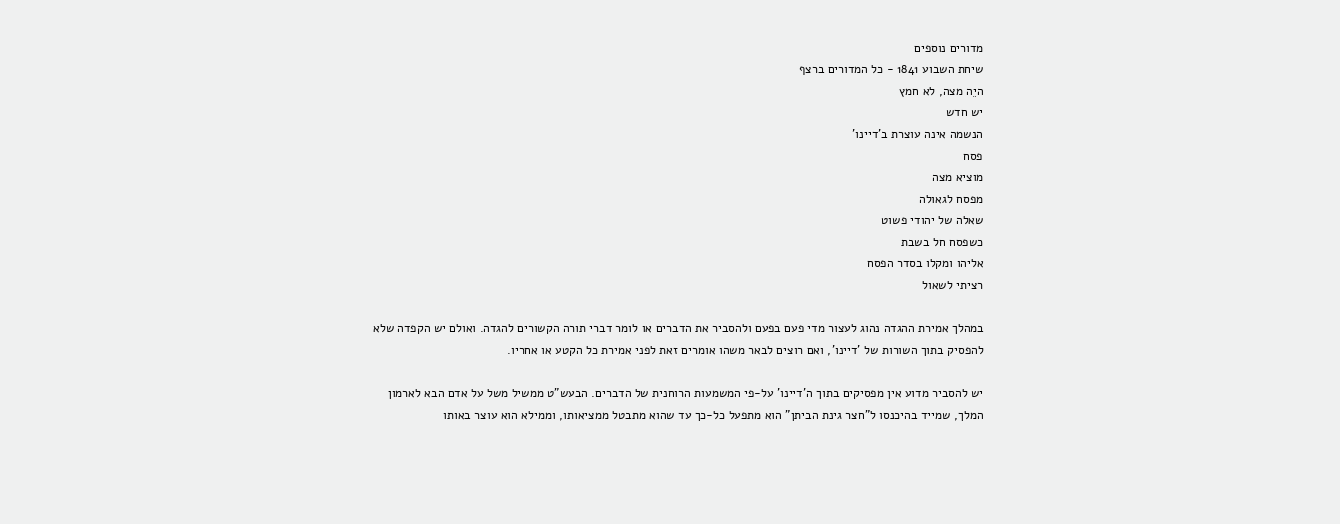מדורים נוספים
שיחת השבוע 1841 - כל המדורים ברצף
היֵה מצה, לא חמץ
יש חדש
הנשמה אינה עוצרת ב'דיינו'
פסח
מוציא מצה
מפסח לגאולה
שאלה של יהודי פשוט
כשפסח חל בשבת
אליהו ומקלו בסדר הפסח
רציתי לשאול

במהלך אמירת ההגדה נהוג לעצור מדי פעם בפעם ולהסביר את הדברים או לומר דברי תורה הקשורים להגדה. ואולם יש הקפדה שלא להפסיק בתוך השורות של 'דיינו', ואם רוצים לבאר משהו אומרים זאת לפני אמירת כל הקטע או אחריו.

יש להסביר מדוע אין מפסיקים בתוך ה'דיינו' על-פי המשמעות הרוחנית של הדברים. הבעש"ט ממשיל משל על אדם הבא לארמון המלך, שמייד בהיכנסו ל"חצר גינת הביתן" הוא מתפעל כל-כך עד שהוא מתבטל ממציאותו, וממילא הוא עוצר באותו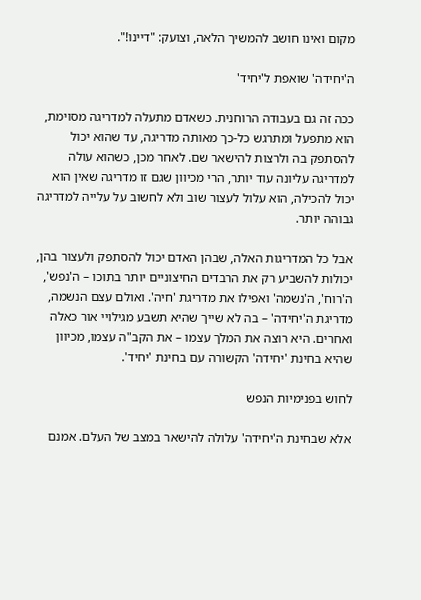מקום ואינו חושב להמשיך הלאה, וצועק: "דיינו!".

ה'יחידה' שואפת ל'יחיד'

ככה זה גם בעבודה הרוחנית. כשאדם מתעלה למדריגה מסוימת, הוא מתפעל ומתרגש כל-כך מאותה מדריגה, עד שהוא יכול להסתפק בה ולרצות להישאר שם. לאחר מכן, כשהוא עולה למדריגה עליונה עוד יותר, הרי מכיוון שגם זו מדריגה שאין הוא יכול להכילה, הוא עלול לעצור שוב ולא לחשוב על עלייה למדריגה גבוהה יותר.

אבל כל המדריגות האלה, שבהן האדם יכול להסתפק ולעצור בהן, יכולות להשביע רק את הרבדים החיצוניים יותר בתוכו – ה'נפש', ה'רוח', ה'נשמה' ואפילו את מדריגת 'חיה'. ואולם עצם הנשמה, מדריגת ה'יחידה' – בה לא שייך שהיא תשבע מגילויי אור כאלה ואחרים. היא רוצה את המלך עצמו – את הקב"ה עצמו, מכיוון שהיא בחינת 'יחידה' הקשורה עם בחינת 'יחיד'.

לחוש בפנימיות הנפש

אלא שבחינת ה'יחידה' עלולה להישאר במצב של העלם. אמנם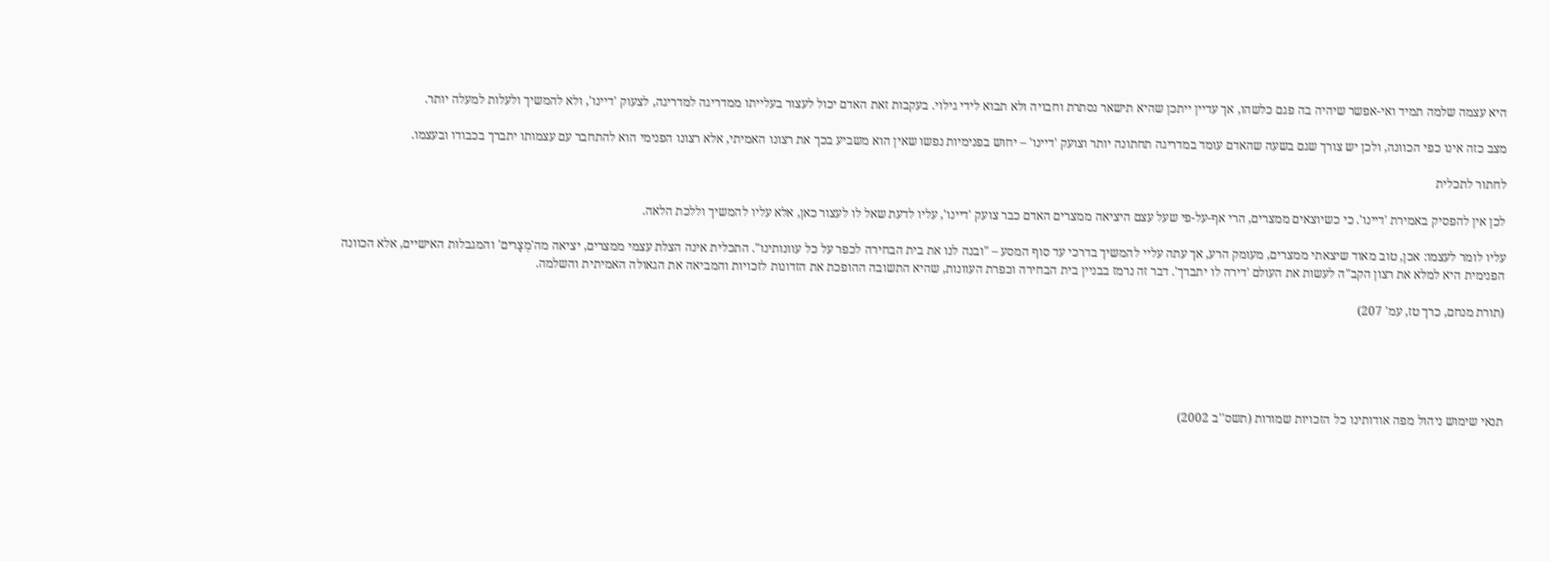היא עצמה שלמה תמיד ואי-אפשר שיהיה בה פגם כלשהו, אך עדיין ייתכן שהיא תישאר נסתרת וחבויה ולא תבוא לידי גילוי. בעקבות זאת האדם יכול לעצור בעלייתו ממדריגה למדריגה, לצעוק 'דיינו', ולא להמשיך ולעלות למעלה יותר.

מצב כזה אינו כפי הכוונה, ולכן יש צורך שגם בשעה שהאדם עומד במדריגה תחתונה יותר וצועק 'דיינו' – יחוש בפנימיות נפשו שאין הוא משביע בכך את רצונו האמיתי, אלא רצונו הפנימי הוא להתחבר עם עצמותו יתברך בכבודו ובעצמו.

לחתור לתכלית

לכן אין להפסיק באמירת 'דיינו'. כי כשיוצאים ממצרים, הרי אף-על-פי שעל עצם היציאה ממצרים האדם כבר צועק 'דיינו', עליו לדעת שאל לו לעצור כאן, אלא עליו להמשיך וללכת הלאה.

עליו לומר לעצמו: אכן, טוב מאוד שיצאתי ממצרים, מעומק הרע, אך עתה עליי להמשיך בדרכי עד סוף המסע – "ובנה לנו את בית הבחירה לכפר על כל עוונותינו". התכלית אינה הצלת עצמי ממצרים, יציאה מה'מְצָרים' והמגבלות האישיים, אלא הכוונה הפנימית היא למלא את רצון הקב"ה לעשות את העולם 'דירה לו יתברך'. דבר זה נרמז בבניין בית הבחירה וכפרת העוונות, שהיא התשובה ההופכת את הזדונות לזכויות והמביאה את הגאולה האמיתית והשלמה.

(תורת מנחם, כרך טז, עמ' 207)





תנאי שימוש ניהול מפה אודותינו כל הזכויות שמורות (תשס''ב 2002)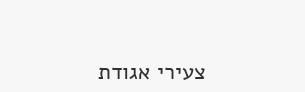צעירי אגודת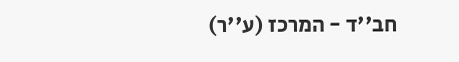חב''ד - המרכז (ע''ר)